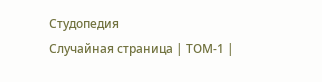Студопедия
Случайная страница | ТОМ-1 |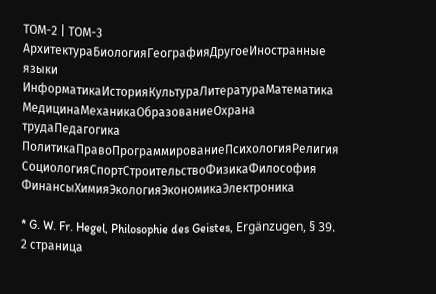ТОМ-2 | ТОМ-3
АрхитектураБиологияГеографияДругоеИностранные языки
ИнформатикаИсторияКультураЛитератураМатематика
МедицинаМеханикаОбразованиеОхрана трудаПедагогика
ПолитикаПравоПрограммированиеПсихологияРелигия
СоциологияСпортСтроительствоФизикаФилософия
ФинансыХимияЭкологияЭкономикаЭлектроника

* G. W. Fr. Hegel, Philosophie des Geistes, Ergänzugen, § 39. 2 страница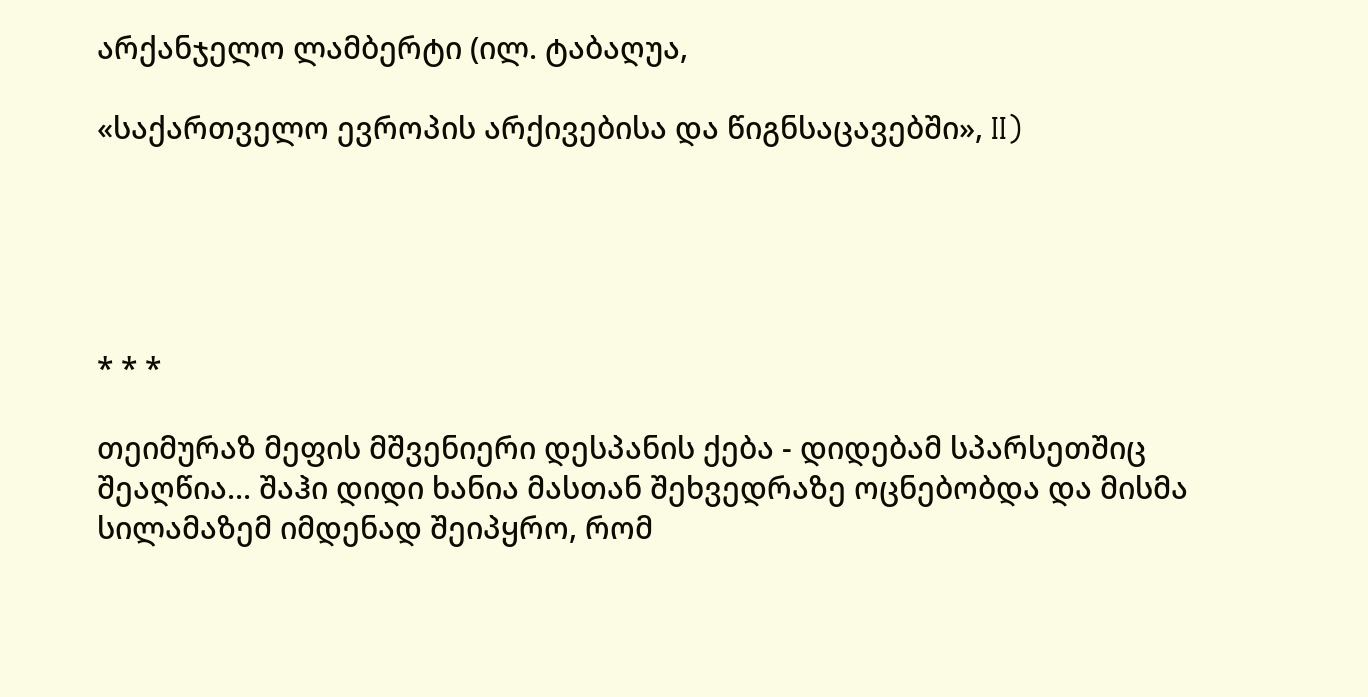არქანჯელო ლამბერტი (ილ. ტაბაღუა,

«საქართველო ევროპის არქივებისა და წიგნსაცავებში», II)





* * *

თეიმურაზ მეფის მშვენიერი დესპანის ქება - დიდებამ სპარსეთშიც შეაღწია... შაჰი დიდი ხანია მასთან შეხვედრაზე ოცნებობდა და მისმა სილამაზემ იმდენად შეიპყრო, რომ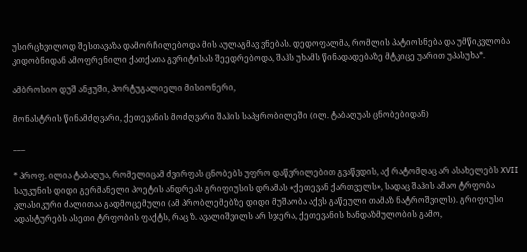უსირცხვილოდ შესთავაზა დამორჩილებოდა მის აულაგმავ ვნებას. დედოფალმა, რომლის პატიოსნება და უმწიკვლობა კიდობნიდან ამოფრენილი ქათქათა გვრიტისას შეედრებოდა, შაჰს უხამს წინადადებაზე მტკიცე უარით უპასუხა*.

ამბროსიო დუშ ანჟუში, პორტუგალიელი მისიონერი,

მონასტრის წინამძღვარი, ქეთევანის მოძღვარი შაჰის საპყრობილეში (ილ. ტაბაღუას ცნობებიდან)

___

* პროფ. ილია ტაბაღუა, რომელიცამ ძვირფას ცნობებს უფრო დაწვრილებით გვაწვდის, აქ რატომღაც არ ასახელებს XVII საუკუნის დიდი გერმანელი პოეტის ანდრეას გრიფიუსის დრამას «ქეთევან ქართველს», სადაც შაჰის ამაო ტრფობა კლასიკური ძალითაა გადმოცემული (ამ პრობლემებზე დიდი მუშაობა აქვს გაწეული თამაზ ნატროშვილს). გრიფიუსი ადასტურებს ასეთი ტრფობის ფაქტს, რაც ზ. ავალიშვილს არ სჯერა, ქეთევანის ხანდაზმულობის გამო,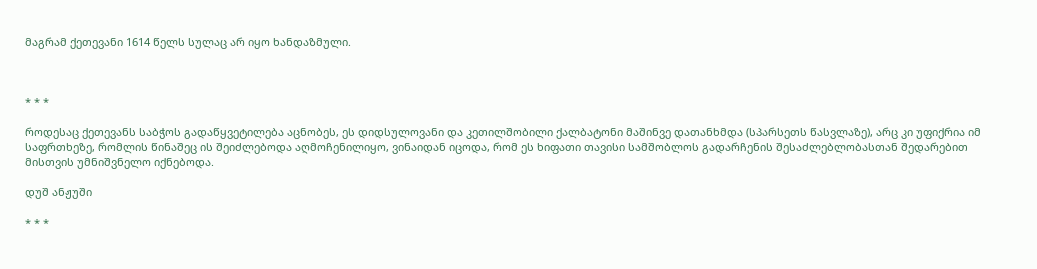მაგრამ ქეთევანი 1614 წელს სულაც არ იყო ხანდაზმული.



* * *

როდესაც ქეთევანს საბჭოს გადაწყვეტილება აცნობეს, ეს დიდსულოვანი და კეთილშობილი ქალბატონი მაშინვე დათანხმდა (სპარსეთს წასვლაზე), არც კი უფიქრია იმ საფრთხეზე, რომლის წინაშეც ის შეიძლებოდა აღმოჩენილიყო, ვინაიდან იცოდა, რომ ეს ხიფათი თავისი სამშობლოს გადარჩენის შესაძლებლობასთან შედარებით მისთვის უმნიშვნელო იქნებოდა.

დუშ ანჟუში

* * *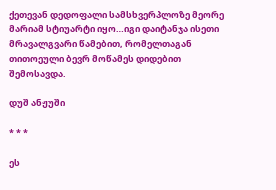ქეთევან დედოფალი სამსხვერპლოზე მეორე მარიამ სტიუარტი იყო…იგი დაიტანჯა ისეთი მრავალგვარი წამებით, რომელთაგან თითოეული ბევრ მოწამეს დიდებით შემოსავდა.

დუშ ანჟუში

* * *

ეს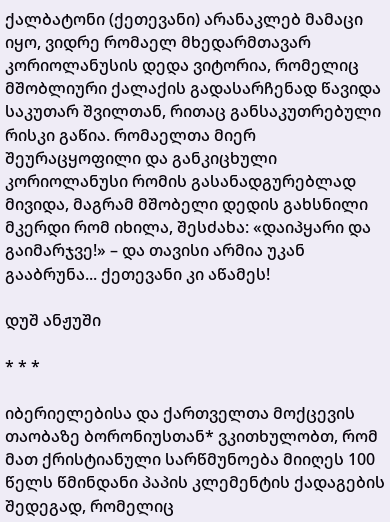ქალბატონი (ქეთევანი) არანაკლებ მამაცი იყო, ვიდრე რომაელ მხედარმთავარ კორიოლანუსის დედა ვიტორია, რომელიც მშობლიური ქალაქის გადასარჩენად წავიდა საკუთარ შვილთან, რითაც განსაკუთრებული რისკი გაწია. რომაელთა მიერ შეურაცყოფილი და განკიცხული კორიოლანუსი რომის გასანადგურებლად მივიდა, მაგრამ მშობელი დედის გახსნილი მკერდი რომ იხილა, შესძახა: «დაიპყარი და გაიმარჯვე!» – და თავისი არმია უკან გააბრუნა... ქეთევანი კი აწამეს!

დუშ ანჟუში

* * *

იბერიელებისა და ქართველთა მოქცევის თაობაზე ბორონიუსთან* ვკითხულობთ, რომ მათ ქრისტიანული სარწმუნოება მიიღეს 100 წელს წმინდანი პაპის კლემენტის ქადაგების შედეგად, რომელიც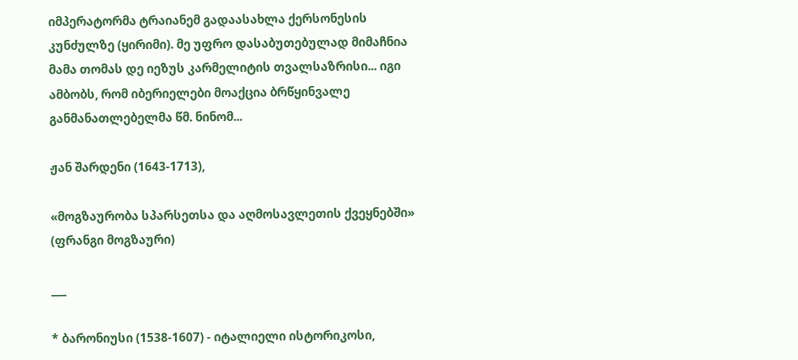იმპერატორმა ტრაიანემ გადაასახლა ქერსონესის კუნძულზე (ყირიმი). მე უფრო დასაბუთებულად მიმაჩნია მამა თომას დე იეზუს კარმელიტის თვალსაზრისი... იგი ამბობს, რომ იბერიელები მოაქცია ბრწყინვალე განმანათლებელმა წმ. ნინომ...

ჟან შარდენი (1643-1713),

«მოგზაურობა სპარსეთსა და აღმოსავლეთის ქვეყნებში» (ფრანგი მოგზაური)

___

* ბარონიუსი (1538-1607) - იტალიელი ისტორიკოსი,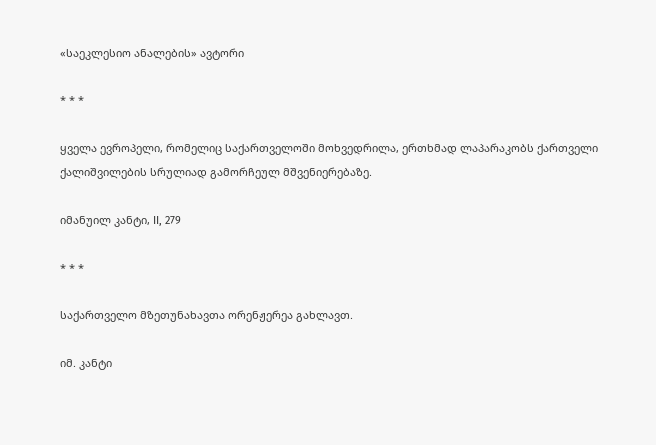«საეკლესიო ანალების» ავტორი

* * *

ყველა ევროპელი, რომელიც საქართველოში მოხვედრილა, ერთხმად ლაპარაკობს ქართველი ქალიშვილების სრულიად გამორჩეულ მშვენიერებაზე.

იმანუილ კანტი, II, 279

* * *

საქართველო მზეთუნახავთა ორენჟერეა გახლავთ.

იმ. კანტი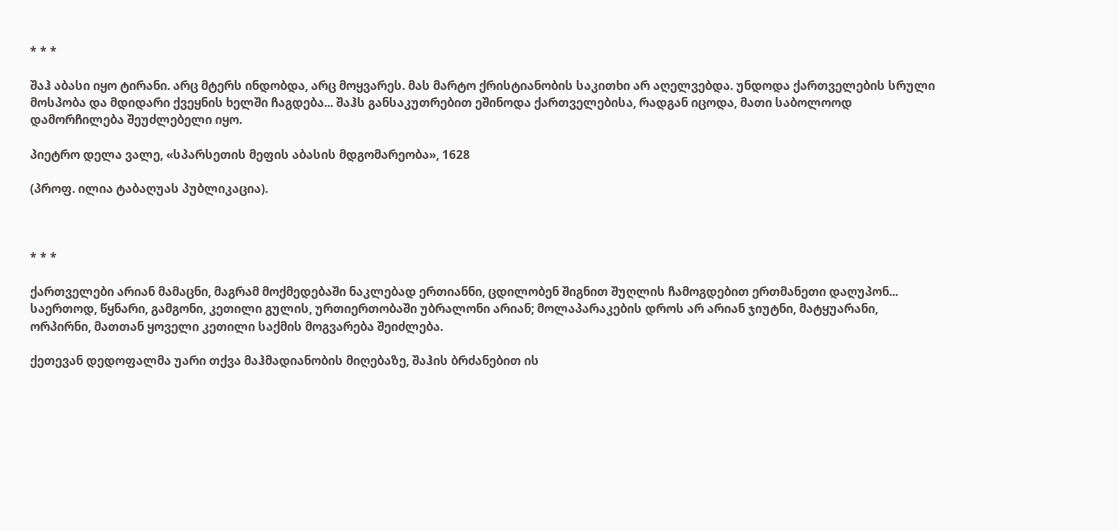* * *

შაჰ აბასი იყო ტირანი. არც მტერს ინდობდა, არც მოყვარეს. მას მარტო ქრისტიანობის საკითხი არ აღელვებდა. უნდოდა ქართველების სრული მოსპობა და მდიდარი ქვეყნის ხელში ჩაგდება... შაჰს განსაკუთრებით ეშინოდა ქართველებისა, რადგან იცოდა, მათი საბოლოოდ დამორჩილება შეუძლებელი იყო.

პიეტრო დელა ვალე, «სპარსეთის მეფის აბასის მდგომარეობა», 1628

(პროფ. ილია ტაბაღუას პუბლიკაცია).



* * *

ქართველები არიან მამაცნი, მაგრამ მოქმედებაში ნაკლებად ერთიანნი, ცდილობენ შიგნით შუღლის ჩამოგდებით ერთმანეთი დაღუპონ... საერთოდ, წყნარი, გამგონი, კეთილი გულის, ურთიერთობაში უბრალონი არიან; მოლაპარაკების დროს არ არიან ჯიუტნი, მატყუარანი, ორპირნი, მათთან ყოველი კეთილი საქმის მოგვარება შეიძლება.

ქეთევან დედოფალმა უარი თქვა მაჰმადიანობის მიღებაზე, შაჰის ბრძანებით ის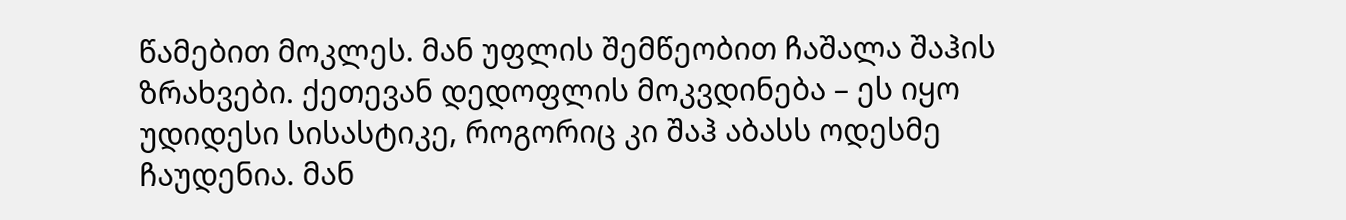წამებით მოკლეს. მან უფლის შემწეობით ჩაშალა შაჰის ზრახვები. ქეთევან დედოფლის მოკვდინება – ეს იყო უდიდესი სისასტიკე, როგორიც კი შაჰ აბასს ოდესმე ჩაუდენია. მან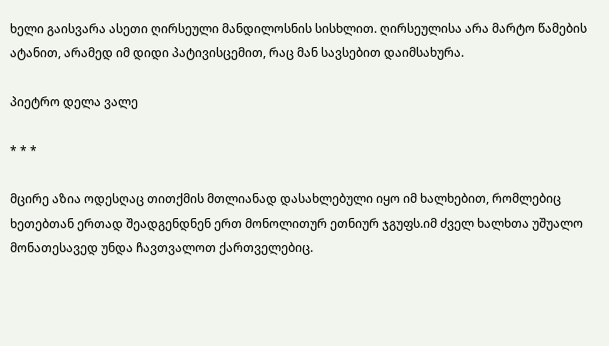ხელი გაისვარა ასეთი ღირსეული მანდილოსნის სისხლით. ღირსეულისა არა მარტო წამების ატანით, არამედ იმ დიდი პატივისცემით, რაც მან სავსებით დაიმსახურა.

პიეტრო დელა ვალე

* * *

მცირე აზია ოდესღაც თითქმის მთლიანად დასახლებული იყო იმ ხალხებით, რომლებიც ხეთებთან ერთად შეადგენდნენ ერთ მონოლითურ ეთნიურ ჯგუფს.იმ ძველ ხალხთა უშუალო მონათესავედ უნდა ჩავთვალოთ ქართველებიც.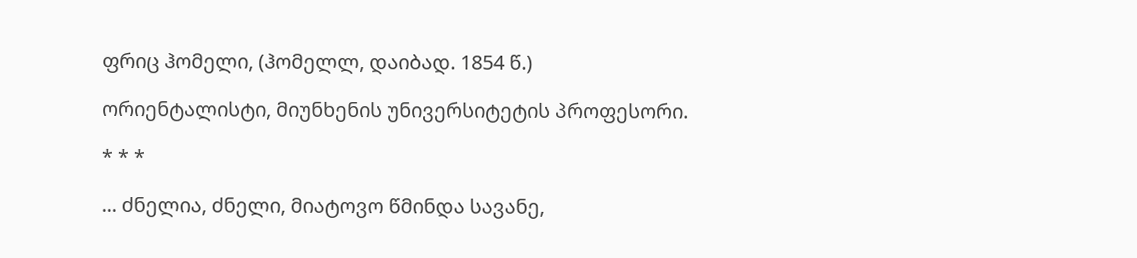ფრიც ჰომელი, (ჰომელლ, დაიბად. 1854 წ.)

ორიენტალისტი, მიუნხენის უნივერსიტეტის პროფესორი.

* * *

... ძნელია, ძნელი, მიატოვო წმინდა სავანე,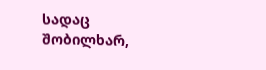სადაც შობილხარ,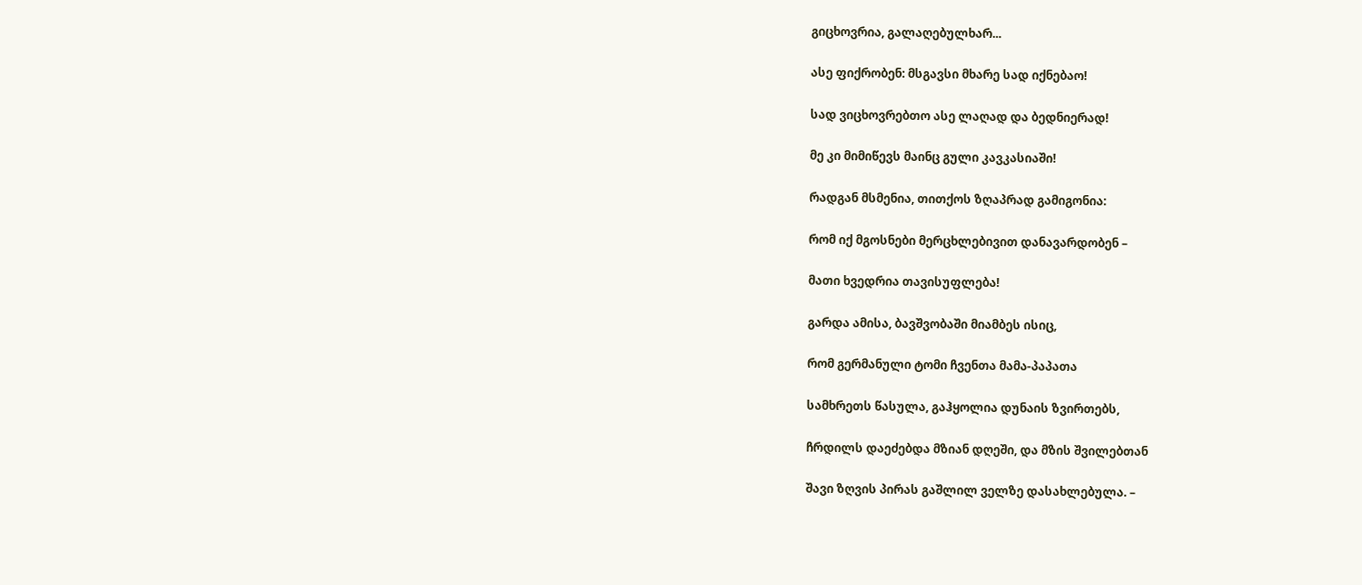გიცხოვრია, გალაღებულხარ...

ასე ფიქრობენ: მსგავსი მხარე სად იქნებაო!

სად ვიცხოვრებთო ასე ლაღად და ბედნიერად!

მე კი მიმიწევს მაინც გული კავკასიაში!

რადგან მსმენია, თითქოს ზღაპრად გამიგონია:

რომ იქ მგოსნები მერცხლებივით დანავარდობენ –

მათი ხვედრია თავისუფლება!

გარდა ამისა, ბავშვობაში მიამბეს ისიც,

რომ გერმანული ტომი ჩვენთა მამა-პაპათა

სამხრეთს წასულა, გაჰყოლია დუნაის ზვირთებს,

ჩრდილს დაეძებდა მზიან დღეში, და მზის შვილებთან

შავი ზღვის პირას გაშლილ ველზე დასახლებულა. –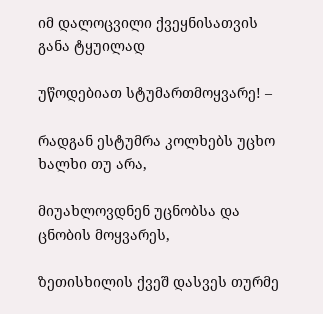იმ დალოცვილი ქვეყნისათვის განა ტყუილად

უწოდებიათ სტუმართმოყვარე! –

რადგან ესტუმრა კოლხებს უცხო ხალხი თუ არა,

მიუახლოვდნენ უცნობსა და ცნობის მოყვარეს,

ზეთისხილის ქვეშ დასვეს თურმე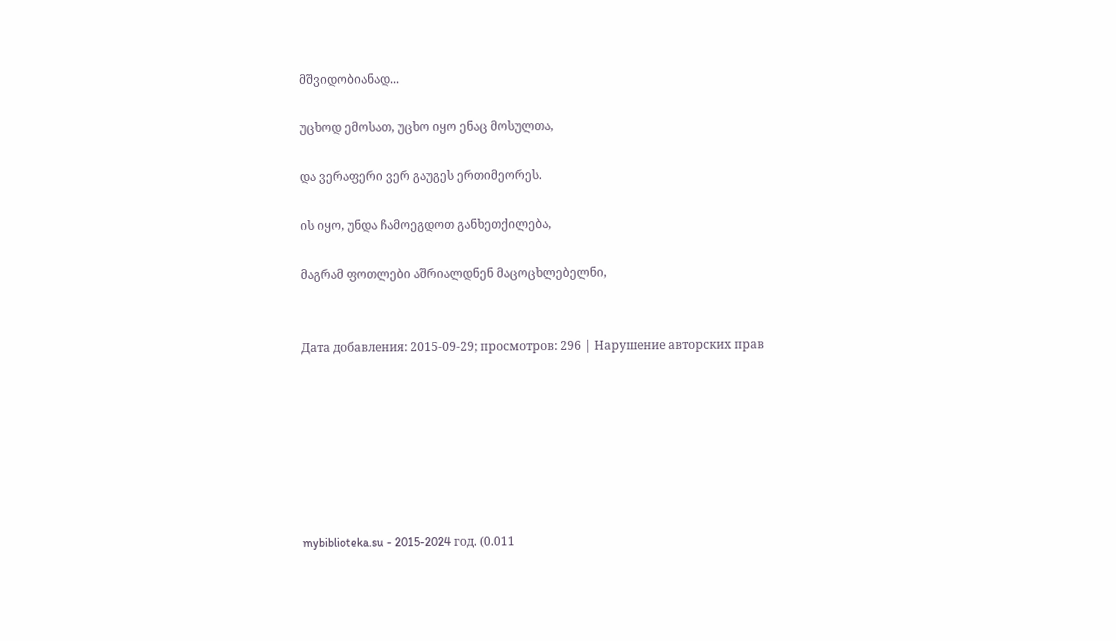მშვიდობიანად...

უცხოდ ემოსათ, უცხო იყო ენაც მოსულთა,

და ვერაფერი ვერ გაუგეს ერთიმეორეს.

ის იყო, უნდა ჩამოეგდოთ განხეთქილება,

მაგრამ ფოთლები აშრიალდნენ მაცოცხლებელნი,


Дата добавления: 2015-09-29; просмотров: 296 | Нарушение авторских прав







mybiblioteka.su - 2015-2024 год. (0.011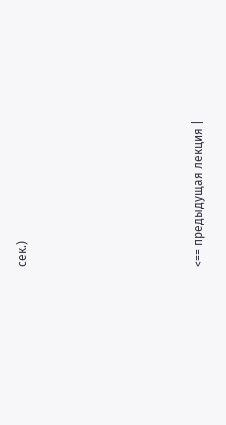сек.)







<== предыдущая лекция |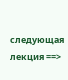следующая лекция ==>